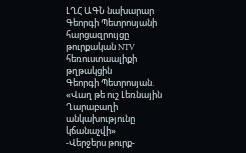ԼՂՀ ԱԳՆ նախարար Գեորգի Պետրոսյանի հարցազրույցը թուրքական NTV հեռուստաալիքի թղթակցին
Գեորգի Պետրոսյան. «Վաղ թե ուշ Լեռնային Ղարաբաղի անկախությունը կճանաչվի»
-Վերջերս թուրք-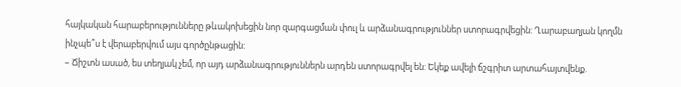հայկական հարաբերությունները թևակոխեցին նոր զարգացման փուլ և արձանագրություններ ստորագրվեցին: Ղարաբաղյան կողմն ինչպե՞ս է վերաբերվում այս գործընթացին:
– Ճիշտն ասած, ես տեղյակ չեմ, որ այդ արձանագրություններն արդեն ստորագրվել են: Եկեք ավելի ճշգրիտ արտահայտվենք.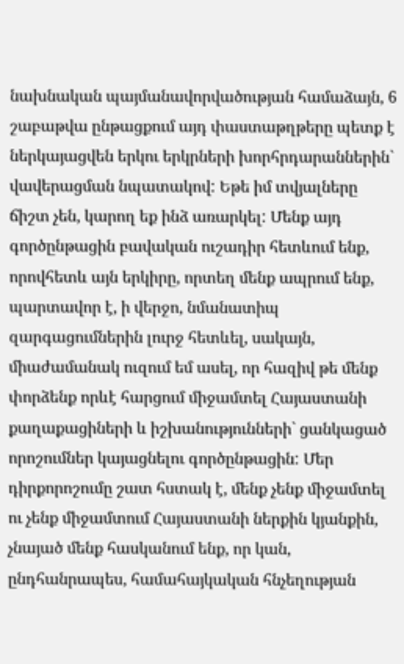նախնական պայմանավորվածության համաձայն, 6 շաբաթվա ընթացքում այդ փաստաթղթերը պետք է ներկայացվեն երկու երկրների խորհրդարաններին` վավերացման նպատակով: Եթե իմ տվյալները ճիշտ չեն, կարող եք ինձ առարկել: Մենք այդ գործընթացին բավական ուշադիր հետևում ենք, որովհետև այն երկիրը, որտեղ մենք ապրում ենք, պարտավոր է, ի վերջո, նմանատիպ զարգացումներին լուրջ հետևել, սակայն, միաժամանակ ուզում եմ ասել, որ հազիվ թե մենք փորձենք որևէ հարցում միջամտել Հայաստանի քաղաքացիների և իշխանությունների` ցանկացած որոշումներ կայացնելու գործընթացին: Մեր դիրքորոշումը շատ հստակ է, մենք չենք միջամտել ու չենք միջամտում Հայաստանի ներքին կյանքին, չնայած մենք հասկանում ենք, որ կան, ընդհանրապես, համահայկական հնչեղության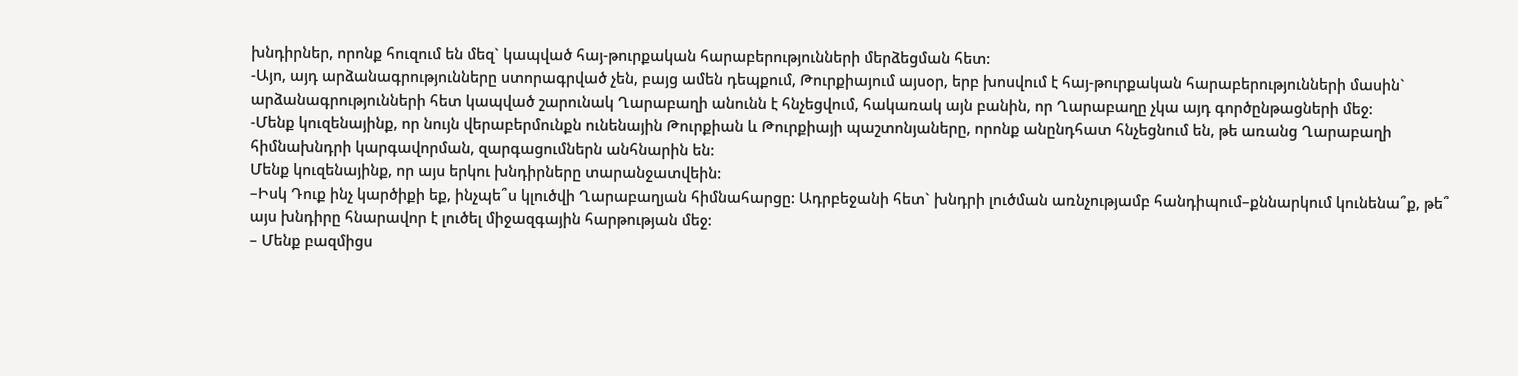խնդիրներ, որոնք հուզում են մեզ` կապված հայ-թուրքական հարաբերությունների մերձեցման հետ:
-Այո, այդ արձանագրությունները ստորագրված չեն, բայց ամեն դեպքում, Թուրքիայում այսօր, երբ խոսվում է հայ-թուրքական հարաբերությունների մասին` արձանագրությունների հետ կապված շարունակ Ղարաբաղի անունն է հնչեցվում, հակառակ այն բանին, որ Ղարաբաղը չկա այդ գործընթացների մեջ:
-Մենք կուզենայինք, որ նույն վերաբերմունքն ունենային Թուրքիան և Թուրքիայի պաշտոնյաները, որոնք անընդհատ հնչեցնում են, թե առանց Ղարաբաղի հիմնախնդրի կարգավորման, զարգացումներն անհնարին են:
Մենք կուզենայինք, որ այս երկու խնդիրները տարանջատվեին:
–Իսկ Դուք ինչ կարծիքի եք, ինչպե՞ս կլուծվի Ղարաբաղյան հիմնահարցը: Ադրբեջանի հետ` խնդրի լուծման առնչությամբ հանդիպում–քննարկում կունենա՞ք, թե՞ այս խնդիրը հնարավոր է լուծել միջազգային հարթության մեջ:
– Մենք բազմիցս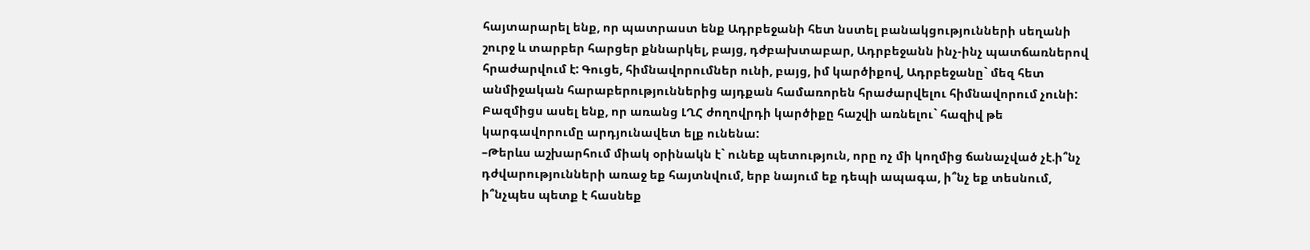հայտարարել ենք, որ պատրաստ ենք Ադրբեջանի հետ նստել բանակցությունների սեղանի շուրջ և տարբեր հարցեր քննարկել, բայց, դժբախտաբար, Ադրբեջանն ինչ-ինչ պատճառներով հրաժարվում է: Գուցե, հիմնավորումներ ունի, բայց, իմ կարծիքով, Ադրբեջանը` մեզ հետ անմիջական հարաբերություններից այդքան համառորեն հրաժարվելու հիմնավորում չունի:
Բազմիցս ասել ենք, որ առանց ԼՂՀ ժողովրդի կարծիքը հաշվի առնելու` հազիվ թե կարգավորումը արդյունավետ ելք ունենա:
–Թերևս աշխարհում միակ օրինակն է` ունեք պետություն, որը ոչ մի կողմից ճանաչված չէ.ի՞նչ դժվարությունների առաջ եք հայտնվում, երբ նայում եք դեպի ապագա, ի՞նչ եք տեսնում, ի՞նչպես պետք է հասնեք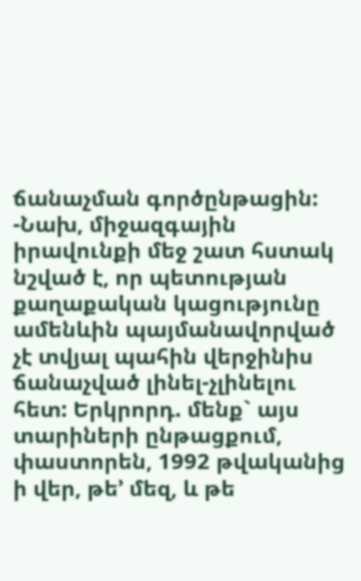ճանաչման գործընթացին:
-Նախ, միջազգային իրավունքի մեջ շատ հստակ նշված է, որ պետության քաղաքական կացությունը ամենևին պայմանավորված չէ տվյալ պահին վերջինիս ճանաչված լինել-չլինելու հետ: Երկրորդ. մենք` այս տարիների ընթացքում, փաստորեն, 1992 թվականից ի վեր, թե’ մեզ, և թե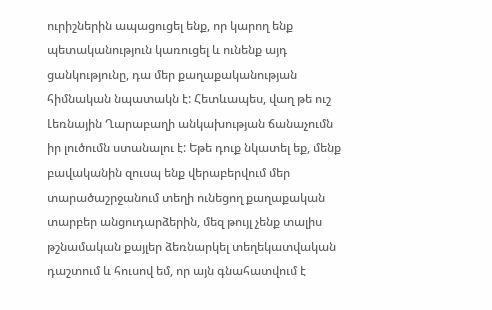ուրիշներին ապացուցել ենք, որ կարող ենք պետականություն կառուցել և ունենք այդ ցանկությունը, դա մեր քաղաքականության հիմնական նպատակն է: Հետևապես, վաղ թե ուշ Լեռնային Ղարաբաղի անկախության ճանաչումն իր լուծումն ստանալու է: Եթե դուք նկատել եք, մենք բավականին զուսպ ենք վերաբերվում մեր տարածաշրջանում տեղի ունեցող քաղաքական տարբեր անցուդարձերին, մեզ թույլ չենք տալիս թշնամական քայլեր ձեռնարկել տեղեկատվական դաշտում և հուսով եմ, որ այն գնահատվում է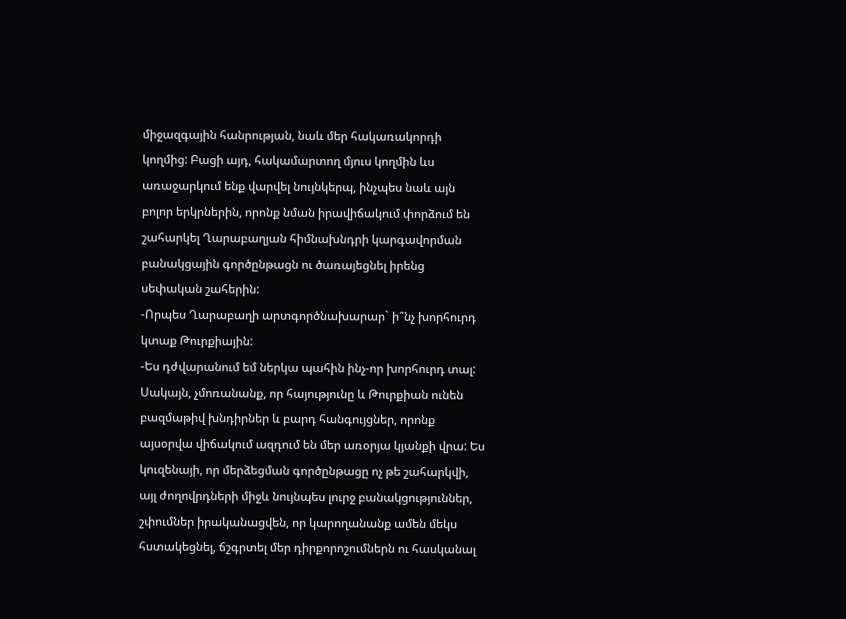միջազգային հանրության, նաև մեր հակառակորդի կողմից: Բացի այդ, հակամարտող մյուս կողմին ևս առաջարկում ենք վարվել նույնկերպ, ինչպես նաև այն բոլոր երկրներին, որոնք նման իրավիճակում փորձում են շահարկել Ղարաբաղյան հիմնախնդրի կարգավորման բանակցային գործընթացն ու ծառայեցնել իրենց սեփական շահերին:
-Որպես Ղարաբաղի արտգործնախարար` ի՞նչ խորհուրդ կտաք Թուրքիային:
-Ես դժվարանում եմ ներկա պահին ինչ-որ խորհուրդ տալ: Սակայն, չմոռանանք, որ հայությունը և Թուրքիան ունեն բազմաթիվ խնդիրներ և բարդ հանգույցներ, որոնք այսօրվա վիճակում ազդում են մեր առօրյա կյանքի վրա: Ես կուզենայի, որ մերձեցման գործընթացը ոչ թե շահարկվի, այլ ժողովրդների միջև նույնպես լուրջ բանակցություններ, շփումներ իրականացվեն, որ կարողանանք ամեն մեկս հստակեցնել, ճշգրտել մեր դիրքորոշումներն ու հասկանալ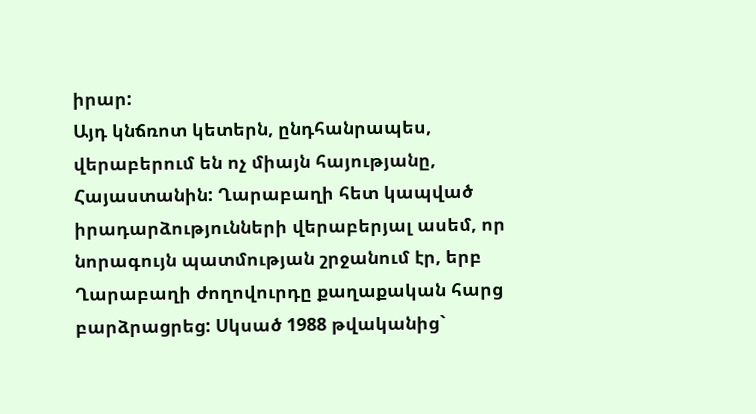իրար:
Այդ կնճռոտ կետերն, ընդհանրապես, վերաբերում են ոչ միայն հայությանը, Հայաստանին: Ղարաբաղի հետ կապված իրադարձությունների վերաբերյալ ասեմ, որ նորագույն պատմության շրջանում էր, երբ Ղարաբաղի ժողովուրդը քաղաքական հարց բարձրացրեց: Սկսած 1988 թվականից`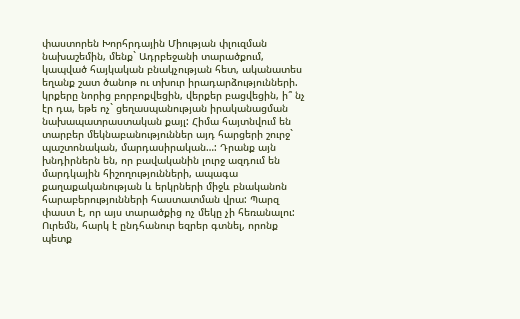փաստորեն Խորհրդային Միության փլուզման նախաշեմին, մենք` Ադրբեջանի տարածքում, կապված հայկական բնակչության հետ, ականատես եղանք շատ ծանոթ ու տխուր իրադարձությունների. կրքերը նորից բորբոքվեցին, վերքեր բացվեցին, ի՞ նչ էր դա, եթե ոչ` ցեղասպանության իրականացման նախապատրաստական քայլ: Հիմա հայտնվում են տարբեր մեկնաբանություններ այդ հարցերի շուրջ` պաշտոնական, մարդասիրական…: Դրանք այն խնդիրներն են, որ բավականին լուրջ ազդում են մարդկային հիշողությունների, ապագա քաղաքականության և երկրների միջև բնականոն հարաբերությունների հաստատման վրա: Պարզ փաստ է, որ այս տարածքից ոչ մեկը չի հեռանալու: Ուրեմն, հարկ է ընդհանուր եզրեր գտնել, որոնք պետք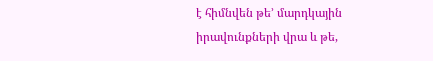է հիմնվեն թե’ մարդկային իրավունքների վրա և թե,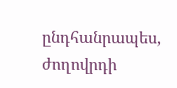ընդհանրապես, ժողովրդի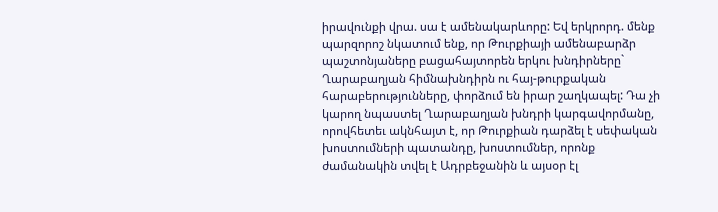իրավունքի վրա. սա է ամենակարևորը: Եվ երկրորդ. մենք պարզորոշ նկատում ենք, որ Թուրքիայի ամենաբարձր պաշտոնյաները բացահայտորեն երկու խնդիրները` Ղարաբաղյան հիմնախնդիրն ու հայ-թուրքական հարաբերությունները, փորձում են իրար շաղկապել: Դա չի կարող նպաստել Ղարաբաղյան խնդրի կարգավորմանը, որովհետեւ ակնհայտ է, որ Թուրքիան դարձել է սեփական խոստումների պատանդը, խոստումներ, որոնք ժամանակին տվել է Ադրբեջանին և այսօր էլ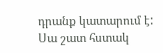դրանք կատարում է: Սա շատ հստակ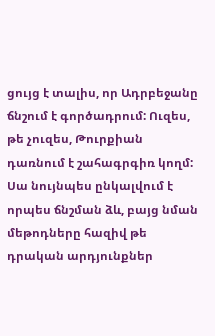ցույց է տալիս, որ Ադրբեջանը ճնշում է գործադրում: Ուզես, թե չուզես, Թուրքիան դառնում է շահագրգիռ կողմ: Սա նույնպես ընկալվում է որպես ճնշման ձև, բայց նման մեթոդները հազիվ թե դրական արդյունքներ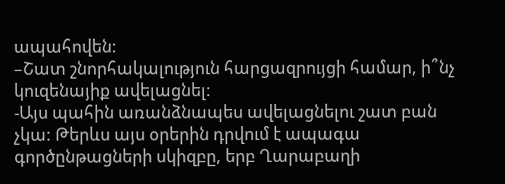ապահովեն:
–Շատ շնորհակալություն հարցազրույցի համար, ի՞նչ կուզենայիք ավելացնել:
-Այս պահին առանձնապես ավելացնելու շատ բան չկա: Թերևս այս օրերին դրվում է ապագա գործընթացների սկիզբը, երբ Ղարաբաղի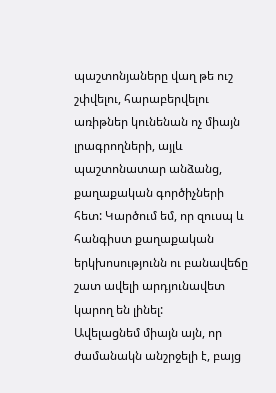պաշտոնյաները վաղ թե ուշ շփվելու, հարաբերվելու առիթներ կունենան ոչ միայն լրագրողների, այլև պաշտոնատար անձանց, քաղաքական գործիչների հետ: Կարծում եմ, որ զուսպ և հանգիստ քաղաքական երկխոսությունն ու բանավեճը շատ ավելի արդյունավետ կարող են լինել:
Ավելացնեմ միայն այն, որ ժամանակն անշրջելի է, բայց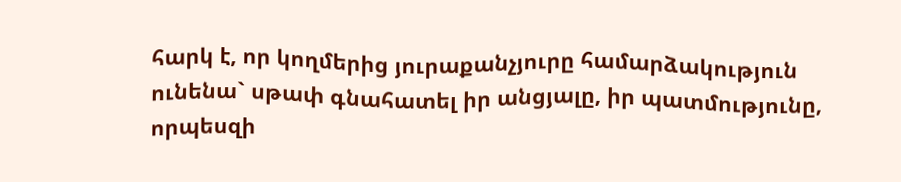հարկ է, որ կողմերից յուրաքանչյուրը համարձակություն ունենա` սթափ գնահատել իր անցյալը, իր պատմությունը, որպեսզի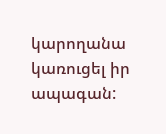կարողանա կառուցել իր ապագան: